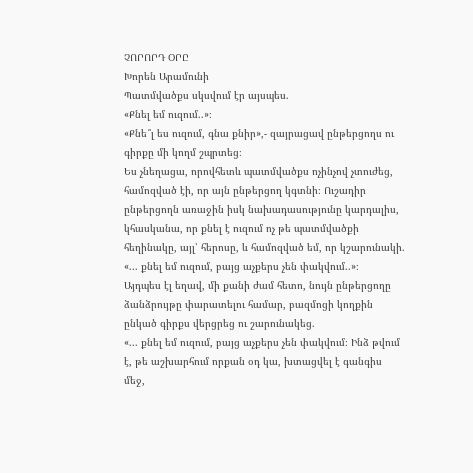ՉՈՐՈՐԴ ՕՐԸ
Խորեն Արամունի
Պատմվածքս սկսվում էր այսպես.
«Քնել եմ ուզում..»։
«Քնե՞լ ես ուզում, գնա քնիր»,- զայրացավ ընթերցողս ու գիրքը մի կողմ շպրտեց։
Ես չնեղացա, որովհետև պատմվածքս ոչինչով չտուժեց, համոզված էի, որ այն ընթերցող կգտնի։ Ուշադիր ընթերցողն առաջին իսկ նախադասությունը կարդալիս, կհասկանա, որ քնել է ուզում ոչ թե պատմվածքի հեղինակը, այլ՝ հերոսը, և համոզված եմ, որ կշարունակի. «... քնել եմ ուզում, բայց աչքերս չեն փակվում..»։
Այդպես էլ եղավ, մի քանի ժամ հետո, նույն ընթերցողը ձանձրույթը փարատելու համար, բազմոցի կողքին ընկած գիրքս վերցրեց ու շարունակեց.
«... քնել եմ ուզում, բայց աչքերս չեն փակվում։ Ինձ թվում է, թե աշխարհում որքան օդ կա, խտացվել է գանգիս մեջ,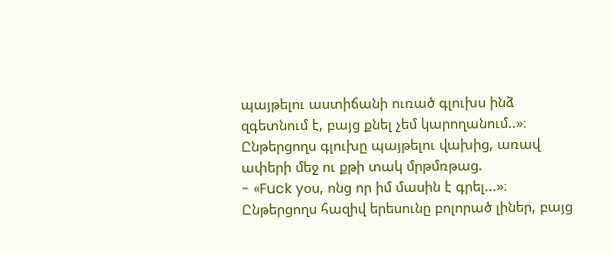պայթելու աստիճանի ուռած գլուխս ինձ զգետնում է, բայց քնել չեմ կարողանում..»։
Ընթերցողս գլուխը պայթելու վախից, առավ ափերի մեջ ու քթի տակ մրթմռթաց.
- «Fuck yօս, ոնց որ իմ մասին է գրել...»։
Ընթերցողս հազիվ երեսունը բոլորած լիներ, բայց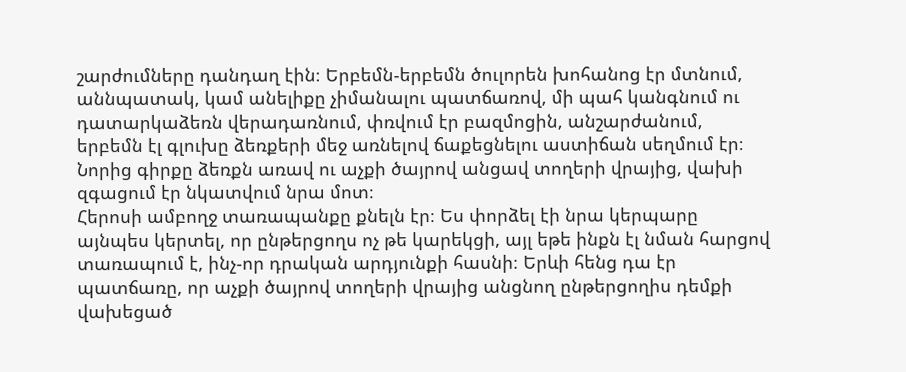շարժումները դանդաղ էին։ Երբեմն-երբեմն ծուլորեն խոհանոց էր մտնում, աննպատակ, կամ անելիքը չիմանալու պատճառով, մի պահ կանգնում ու դատարկաձեռն վերադառնում, փռվում էր բազմոցին, անշարժանում, երբեմն էլ գլուխը ձեռքերի մեջ առնելով ճաքեցնելու աստիճան սեղմում էր։
Նորից գիրքը ձեռքն առավ ու աչքի ծայրով անցավ տողերի վրայից, վախի զգացում էր նկատվում նրա մոտ։
Հերոսի ամբողջ տառապանքը քնելն էր։ Ես փորձել էի նրա կերպարը այնպես կերտել, որ ընթերցողս ոչ թե կարեկցի, այլ եթե ինքն էլ նման հարցով տառապում է, ինչ-որ դրական արդյունքի հասնի։ Երևի հենց դա էր պատճառը, որ աչքի ծայրով տողերի վրայից անցնող ընթերցողիս դեմքի վախեցած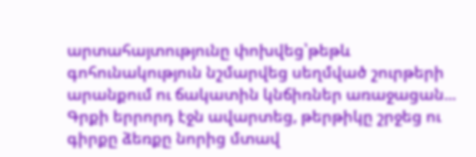արտահայտությունը փոխվեց՝թեթև գոհունակություն նշմարվեց սեղմված շուրթերի արանքում ու ճակատին կնճիռներ առաջացան...
Գրքի երրորդ էջն ավարտեց, թերթիկը շրջեց ու գիրքը ձեռքը նորից մտավ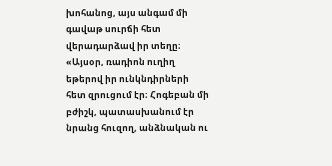խոհանոց, այս անգամ մի գավաթ սուրճի հետ վերադարձավ իր տեղը։
«Այսօր, ռադիոն ուղիղ եթերով իր ունկնդիրների հետ զրուցում էր։ Հոգեբան մի բժիշկ, պատասխանում էր նրանց հուզող, անձնական ու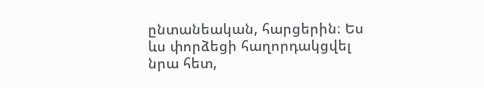ընտանեական, հարցերին։ Ես ևս փորձեցի հաղորդակցվել նրա հետ,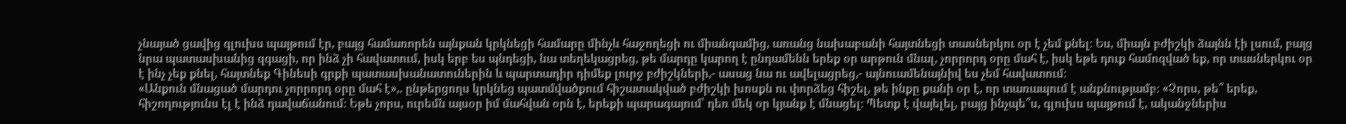չնայած ցավից գլուխս պայթում էր, բայց համառորեն այնքան կրկնեցի համարը մինչև հաջողեցի ու միանգամից, առանց նախաբանի հայտնեցի տասներկու օր է չեմ քնել։ Ես, միայն բժիշկի ձայնն էի լսում, բայց նրա պատասխանից զգացի, որ ինձ չի հավատում, իսկ երբ ես պնդեցի, նա տեղեկացրեց, թե մարդը կարող է ընդամենն երեք օր արթուն մնալ, չորրորդ օրը մահ է, իսկ եթե դուք համոզված եք, որ տասներկու օր է ինչ չեք քնել, հայտնեք Գինեսի գրքի պատասխանատուներին և պարտադիր դիմեք լուրջ բժիշկների,- ասաց նա ու ավելացրեց,- այնուամենայնիվ ես չեմ հավատում։
«Անքուն մնացած մարդու չորրորդ օրը մահ է»,. ընթերցողս կրկնեց պատմվածքում հիշատակված բժիշկի խոսքն ու փորձեց հիշել, թե ինքը քանի օր է, որ տառապում է անքնությամբ։ «Չորս, թե՞ երեք, հիշողությունս էլ է ինձ դավաճանում։ Եթե չորս, ուրեմն այսօր իմ մահվան օրն է, երեքի պարագայում՝ դեռ մեկ օր կյանք է մնացել։ Պետք է վայելել, բայց ինչպե՞ս, գլուխս պայթում է, ականջներիս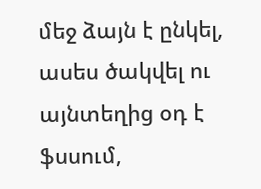մեջ ձայն է ընկել, ասես ծակվել ու այնտեղից օդ է ֆսսում,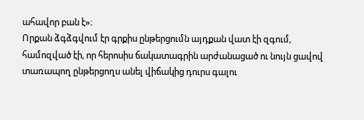ահավոր բան է»։
Որքան ձգձգվում էր գրքիս ընթերցումն այդքան վատ էի զգում, համոզված էի, որ հերոսիս ճակատագրին արժանացած ու նույն ցավով տառապող ընթերցողս անել վիճակից դուրս գալու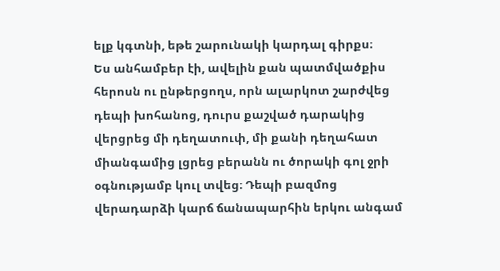ելք կգտնի, եթե շարունակի կարդալ գիրքս։
Ես անհամբեր էի, ավելին քան պատմվածքիս հերոսն ու ընթերցողս, որն ալարկոտ շարժվեց դեպի խոհանոց, դուրս քաշված դարակից վերցրեց մի դեղատուփ, մի քանի դեղահատ միանգամից լցրեց բերանն ու ծորակի գոլ ջրի օգնությամբ կուլ տվեց։ Դեպի բազմոց վերադարձի կարճ ճանապարհին երկու անգամ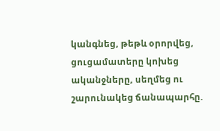կանգնեց, թեթև օրորվեց, ցուցամատերը կոխեց ականջները, սեղմեց ու շարունակեց ճանապարհը.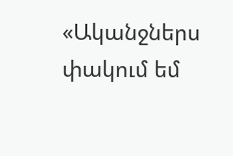«Ականջներս փակում եմ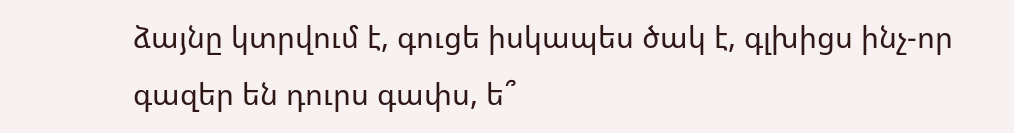ձայնը կտրվում է, գուցե իսկապես ծակ է, գլխիցս ինչ-որ գազեր են դուրս գափս, ե՞